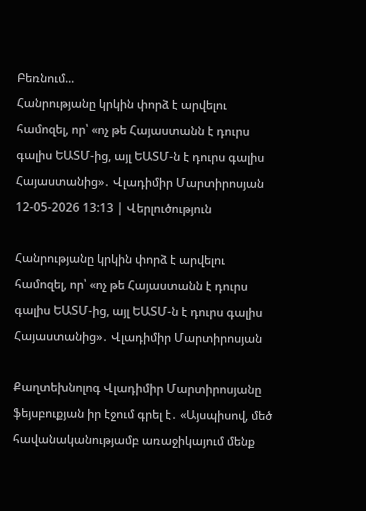Բեռնում...
Հանրությանը կրկին փորձ է արվելու համոզել, որ՝ «ոչ թե Հայաստանն է դուրս գալիս ԵԱՏՄ-ից, այլ ԵԱՏՄ-ն է դուրս գալիս Հայաստանից»․ Վլադիմիր Մարտիրոսյան
12-05-2026 13:13 | Վերլուծություն

Հանրությանը կրկին փորձ է արվելու համոզել, որ՝ «ոչ թե Հայաստանն է դուրս գալիս ԵԱՏՄ-ից, այլ ԵԱՏՄ-ն է դուրս գալիս Հայաստանից»․ Վլադիմիր Մարտիրոսյան

Քաղտեխնոլոգ Վլադիմիր Մարտիրոսյանը ֆեյսբուքյան իր էջում գրել է․ «Այսպիսով, մեծ հավանականությամբ առաջիկայում մենք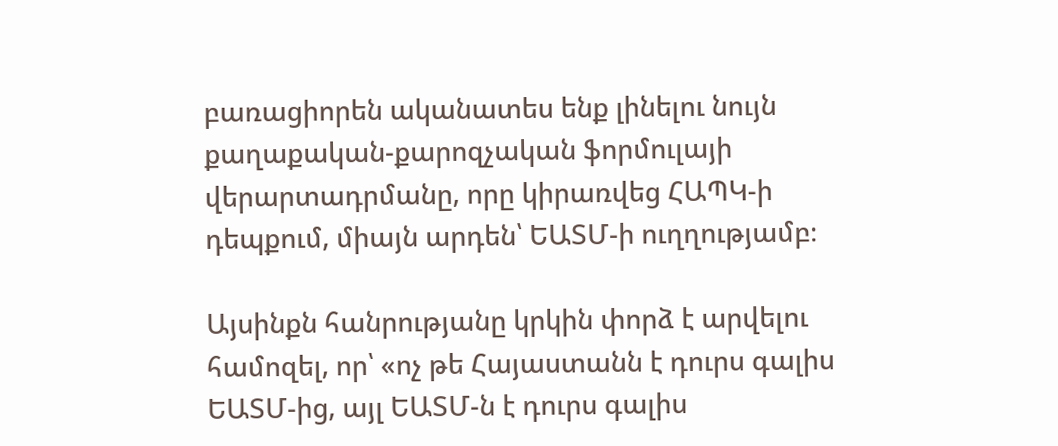բառացիորեն ականատես ենք լինելու նույն քաղաքական-քարոզչական ֆորմուլայի վերարտադրմանը, որը կիրառվեց ՀԱՊԿ-ի դեպքում, միայն արդեն՝ ԵԱՏՄ-ի ուղղությամբ։

Այսինքն հանրությանը կրկին փորձ է արվելու համոզել, որ՝ «ոչ թե Հայաստանն է դուրս գալիս ԵԱՏՄ-ից, այլ ԵԱՏՄ-ն է դուրս գալիս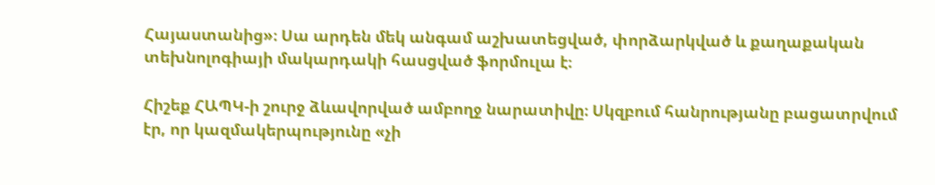Հայաստանից»։ Սա արդեն մեկ անգամ աշխատեցված, փորձարկված և քաղաքական տեխնոլոգիայի մակարդակի հասցված ֆորմուլա է։

Հիշեք ՀԱՊԿ-ի շուրջ ձևավորված ամբողջ նարատիվը։ Սկզբում հանրությանը բացատրվում էր, որ կազմակերպությունը «չի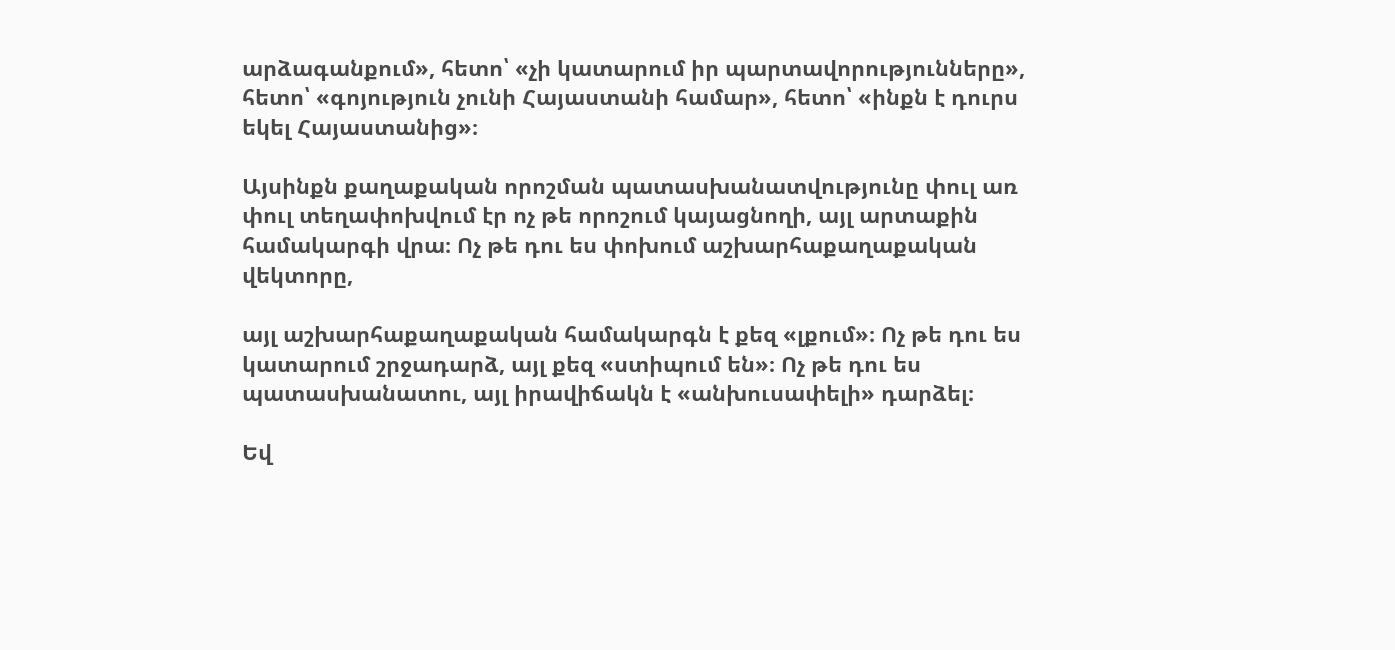արձագանքում», հետո՝ «չի կատարում իր պարտավորությունները», հետո՝ «գոյություն չունի Հայաստանի համար», հետո՝ «ինքն է դուրս եկել Հայաստանից»։

Այսինքն քաղաքական որոշման պատասխանատվությունը փուլ առ փուլ տեղափոխվում էր ոչ թե որոշում կայացնողի, այլ արտաքին համակարգի վրա։ Ոչ թե դու ես փոխում աշխարհաքաղաքական վեկտորը,

այլ աշխարհաքաղաքական համակարգն է քեզ «լքում»։ Ոչ թե դու ես կատարում շրջադարձ, այլ քեզ «ստիպում են»։ Ոչ թե դու ես պատասխանատու, այլ իրավիճակն է «անխուսափելի» դարձել։

Եվ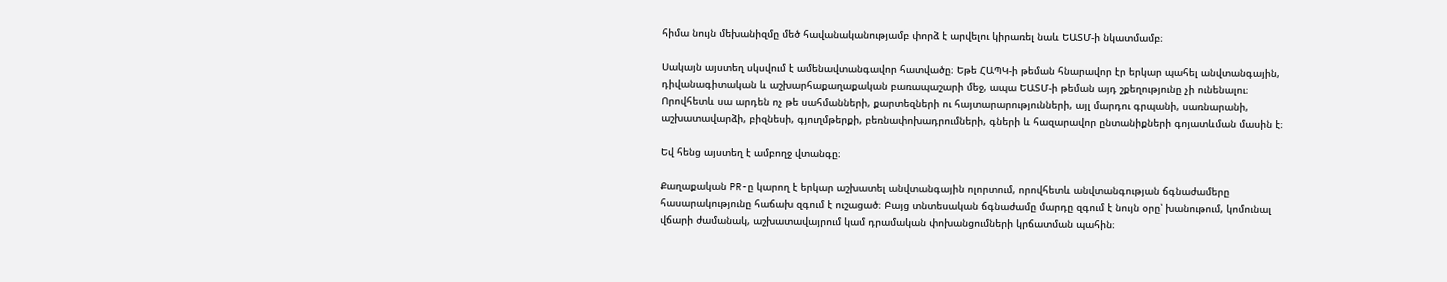հիմա նույն մեխանիզմը մեծ հավանականությամբ փորձ է արվելու կիրառել նաև ԵԱՏՄ-ի նկատմամբ։

Սակայն այստեղ սկսվում է ամենավտանգավոր հատվածը։ Եթե ՀԱՊԿ-ի թեման հնարավոր էր երկար պահել անվտանգային, դիվանագիտական և աշխարհաքաղաքական բառապաշարի մեջ, ապա ԵԱՏՄ-ի թեման այդ շքեղությունը չի ունենալու։ Որովհետև սա արդեն ոչ թե սահմանների, քարտեզների ու հայտարարությունների, այլ մարդու գրպանի, սառնարանի, աշխատավարձի, բիզնեսի, գյուղմթերքի, բեռնափոխադրումների, գների և հազարավոր ընտանիքների գոյատևման մասին է։

Եվ հենց այստեղ է ամբողջ վտանգը։

Քաղաքական PR-ը կարող է երկար աշխատել անվտանգային ոլորտում, որովհետև անվտանգության ճգնաժամերը հասարակությունը հաճախ զգում է ուշացած։ Բայց տնտեսական ճգնաժամը մարդը զգում է նույն օրը՝ խանութում, կոմունալ վճարի ժամանակ, աշխատավայրում կամ դրամական փոխանցումների կրճատման պահին։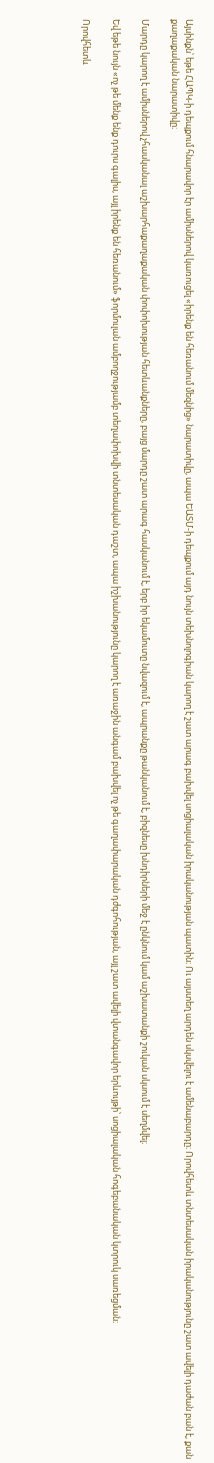Այսինքն՝ եթե ՀԱՊԿ-ի դեպքում հնարավոր էր ամիսներով կառուցել «իրենք են հեռանում մեզնից» նարատիվը, ապա ԵԱՏՄ-ի դեպքում այդ նույն տեխնոլոգիան կարող է շատ արագ բախվել սոցիալական իրականության պատին։ Ու այստեղ արդեն սկսվելու է ամենաբարդը։ Որովհետև տնտեսական իրականությունը շատ ավելի դաժան բան է, քան քաղաքական նարատիվը։

Մարդը կարող է ամիսներով չհասկանալ աշխարհաքաղաքական փոփոխության հետևանքները, բայց մարդը շատ արագ հասկանում է, երբ իր եկամուտը նվազում է, ապրանքը թանկանում է, բիզնեսը խնդիրների մեջ է ընկնում կամ աշխատանքի շուկան սկսում է սեղմվել։

Եվ եթե նույն «ոչ թե մենք ենք դուրս գալիս, այլ իրենք են հեռանում» ֆորմուլան ամբողջությամբ տեղափոխվի տնտեսական դաշտ, ապա իշխանությունը կարող է առաջին անգամ բախվել ոչ թե գաղափարական դժգոհության, այլ շատ ավելի վտանգավոր երևույթի՝ սոցիալական հոգեբանական կտրուկ սառեցման։

Որովհետև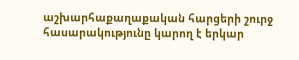աշխարհաքաղաքական հարցերի շուրջ հասարակությունը կարող է երկար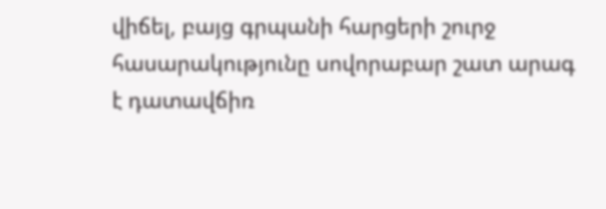վիճել, բայց գրպանի հարցերի շուրջ հասարակությունը սովորաբար շատ արագ է դատավճիռ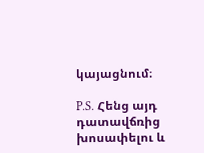կայացնում։

P.S. Հենց այդ դատավճռից խոսափելու և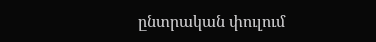ընտրական փուլում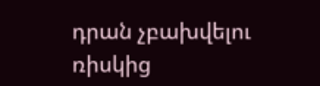դրան չբախվելու ռիսկից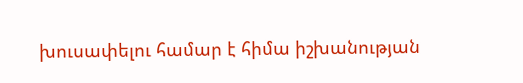խուսափելու համար է հիմա իշխանության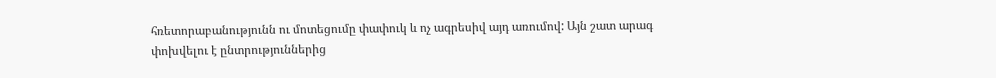հռետորաբանությունն ու մոտեցումը փափուկ և ոչ ագրեսիվ այդ առումով: Այն շատ արագ փոխվելու է ընտրություններից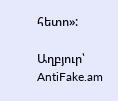հետո»:

Աղբյուր՝ AntiFake.am